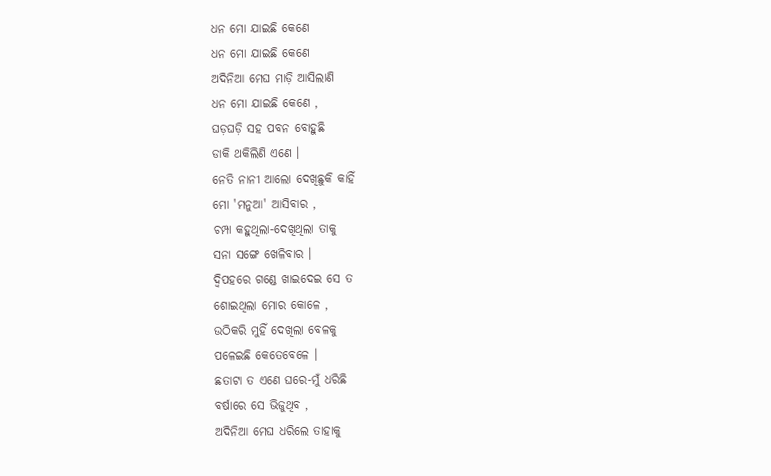ଧନ ମୋ ଯାଇଛି କେଣେ
ଧନ ମୋ ଯାଇଛି କେଣେ
ଅଦିନିଆ ମେଘ ମାଡ଼ି ଆସିଲାଣି
ଧନ ମୋ ଯାଇଛି କେଣେ ,
ଘଡ଼ଘଡ଼ି ସହ ପବନ ବୋହୁଛି
ଡାକି ଥକିଲିଣି ଏଣେ ।
ନେତି ନାନୀ ଆଲୋ ଦେଖିଛୁକି କାହିଁ
ମୋ 'ମନୁଆ' ଆସିବାର ,
ଚମ୍ପା କହୁଥିଲା-ଦେଖିଥିଲା ତାକୁ
ସନା ସଙ୍ଗେ ଖେଳିବାର ।
ଦ୍ବିପହରେ ଗଣ୍ଡେ ଖାଇଦେଇ ସେ ତ
ଶୋଇଥିଲା ମୋର କୋଳେ ,
ଉଠିକରି ମୁହିଁ ଦେଖିଲା ବେଳକୁ
ପଳେଇଛି କେତେବେଳେ ।
ଛତାଟା ତ ଏଣେ ଘରେ-ମୁଁ ଧରିଛି
ବର୍ଷାରେ ସେ ଭିଜୁଥିବ ,
ଅଦିନିଆ ମେଘ ଧରିଲେ ତାହାକୁ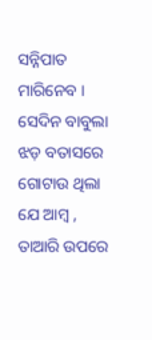ସନ୍ନିପାତ ମାରିନେବ ।
ସେଦିନ ବାବୁଲା ଝଡ଼ ବତାସରେ
ଗୋଟାଉ ଥିଲା ଯେ ଆମ୍ବ ,
ତାଆରି ଉପରେ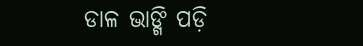ଡାଳ ଭାଙ୍ଗି ପଡ଼ି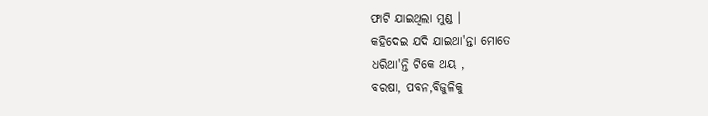ଫାଟି ଯାଇଥିଲା ମୁଣ୍ଡ ।
କହିଦେଇ ଯଦି ଯାଇଥା'ନ୍ତା ମୋତେ
ଧରିଥା'ନ୍ତି ଟିକେ ଥୟ ,
ବରଷା, ପବନ,ବିଜୁଳିକୁ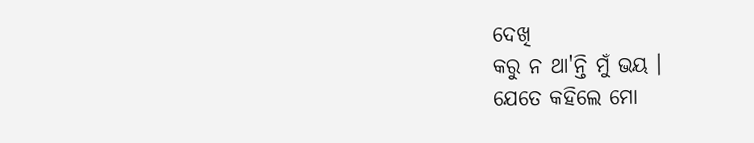ଦେଖି
କରୁ ନ ଥା'ନ୍ତି ମୁଁ ଭୟ ।
ଯେତେ କହିଲେ ମୋ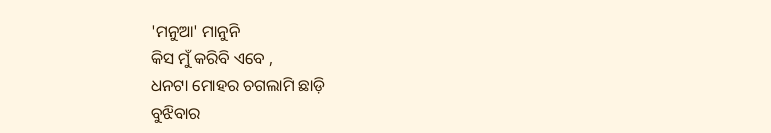'ମନୁଆ' ମାନୁନି
କିସ ମୁଁ କରିବି ଏବେ ,
ଧନଟା ମୋହର ଚଗଲାମି ଛାଡ଼ି
ବୁଝିବାର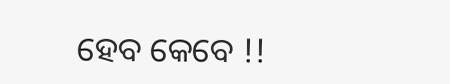ହେବ କେବେ !!